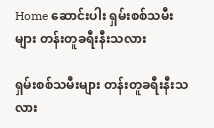Home ဆောင်းပါး ရှမ်းစစ်သမီးများ တန်းတူခရီးနီးသလား

ရှမ်းစစ်သမီးများ တန်းတူခရီးနီးသလား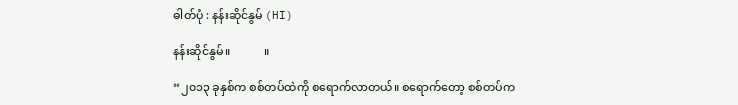ဓါတ်ပုံ : နန်းဆိုင်နွမ် (HI)

နန်းဆိုင်နွမ်။            ။

“၂၀၁၃ ခုနှစ်က စစ်တပ်ထဲကို စရောက်လာတယ်။ စရောက်တော့ စစ်တပ်က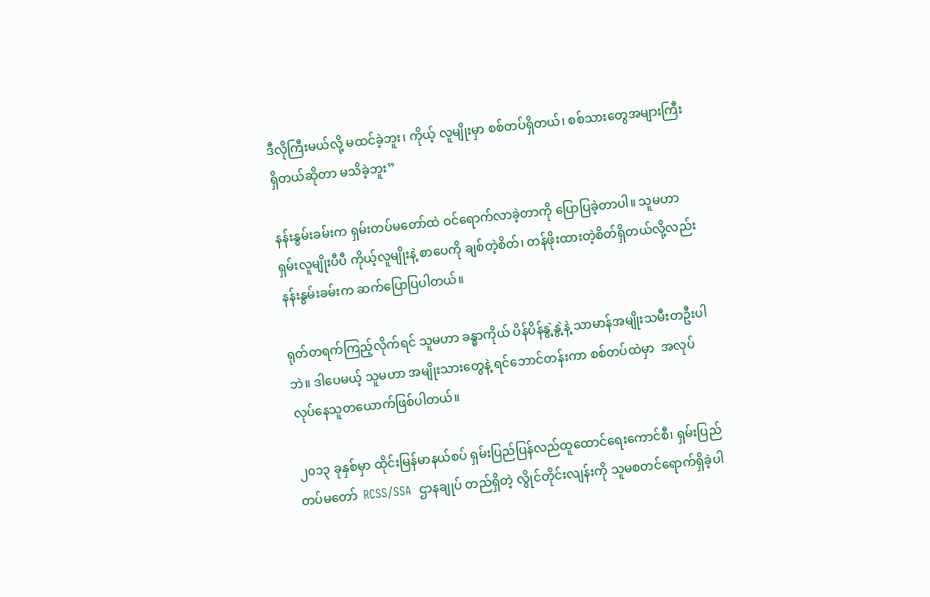ဒီလိုကြီးမယ်လို့ မထင်ခဲ့ဘူး၊ ကိုယ့် လူမျိုးမှာ စစ်တပ်ရှိတယ်၊ စစ်သားတွေအများကြီးရှိတယ်ဆိုတာ မသိခဲ့ဘူး”

နန်းနွမ်းခမ်းက ရှမ်းတပ်မတော်ထဲ ဝင်ရောက်လာခဲ့တာကို ပြောပြခဲ့တာပါ။ သူမဟာ ရှမ်းလူမျိုးပီပီ ကိုယ့်လူမျိုးနဲ့ စာပေကို ချစ်တဲ့စိတ်၊ တန်ဖိုးထားတဲ့စိတ်ရှိတယ်လို့လည်း နန်းနွမ်းခမ်းက ဆက်ပြောပြပါတယ်။

ရုတ်တရက်ကြည့်လိုက်ရင် သူမဟာ ခန္ဓာကိုယ် ပိန်ပိန်နွဲ့နွဲ့နဲ့ သာမာန်အမျိုးသမီးတဦးပါဘဲ။ ဒါပေမယ့် သူမဟာ အမျိုးသားတွေနဲ့ ရင်ဘောင်တန်းကာ စစ်တပ်ထဲမှာ  အလုပ်လုပ်နေသူတယောက်ဖြစ်ပါတယ်။

၂၀၁၃ ခုနှစ်မှာ ထိုင်းမြန်မာနယ်စပ် ရှမ်းပြည်ပြန်လည်ထူထောင်ရေးကောင်စီ၊ ရှမ်းပြည်တပ်မတော်  RCSS/SSA  ဌာနချုပ် တည်ရှိတဲ့ လွိုင်တိုင်းလျန်းကို သူမစတင်ရောက်ရှိခဲ့ပါ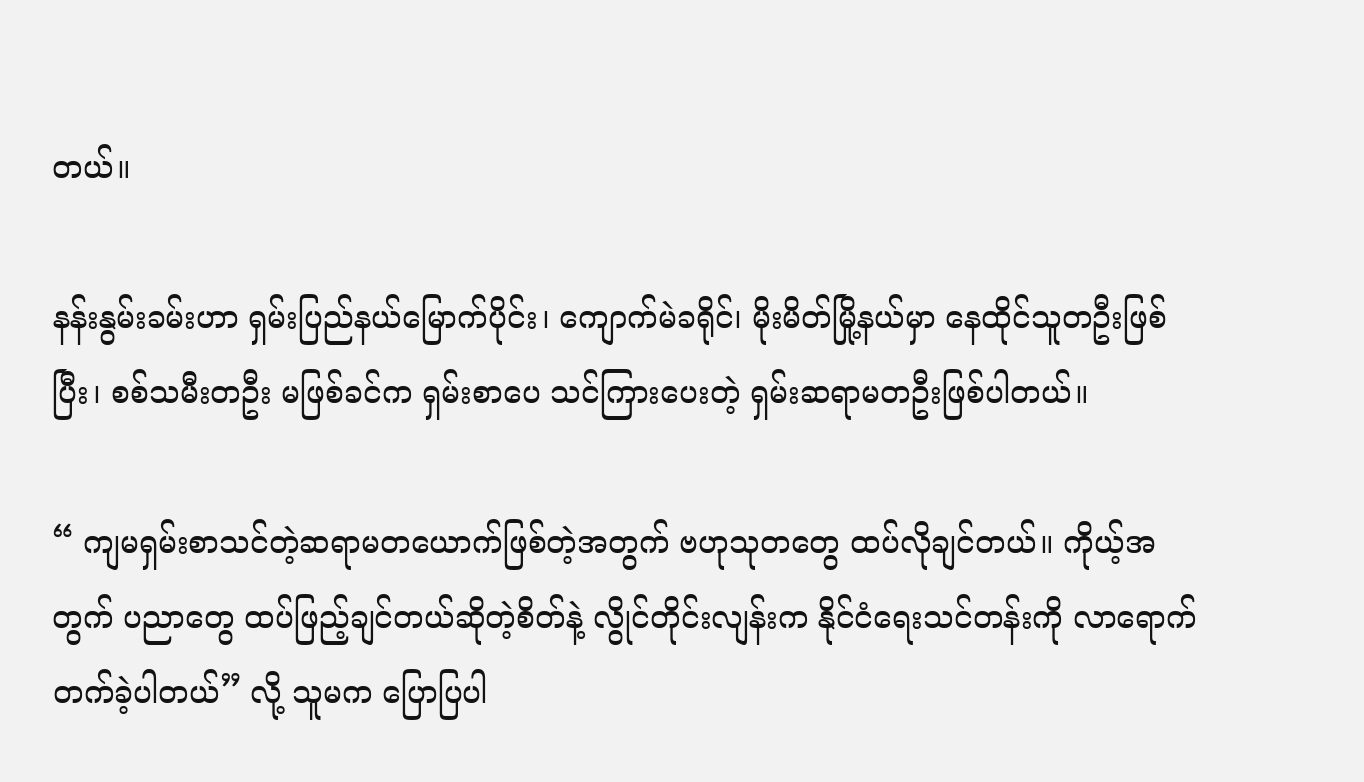တယ်။

နန်းနွမ်းခမ်းဟာ ရှမ်းပြည်နယ်မြောက်ပိုင်း၊ ကျောက်မဲခရိုင်၊ မိုးမိတ်မြို့နယ်မှာ နေထိုင်သူတဦးဖြစ်ပြီး၊ စစ်သမီးတဦး မဖြစ်ခင်က ရှမ်းစာပေ သင်ကြားပေးတဲ့ ရှမ်းဆရာမတဦးဖြစ်ပါတယ်။

“ ကျမရှမ်းစာသင်တဲ့ဆရာမတယောက်ဖြစ်တဲ့အတွက် ဗဟုသုတတွေ ထပ်လိုချင်တယ်။ ကိုယ့်အတွက် ပညာတွေ ထပ်ဖြည့်ချင်တယ်ဆိုတဲ့စိတ်နဲ့ လွိုင်တိုင်းလျန်းက နိုင်ငံရေးသင်တန်းကို လာရောက်တက်ခဲ့ပါတယ်” လို့ သူမက ပြောပြပါ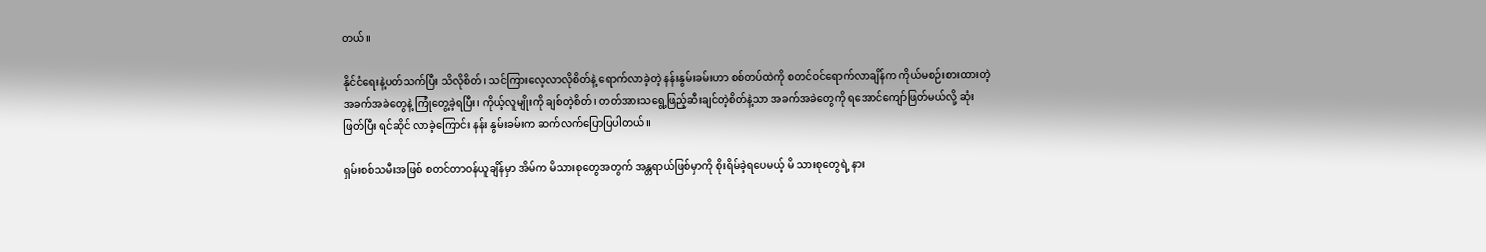တယ်။

နိုင်ငံရေးနဲ့ပတ်သက်ပြီး သိလိုစိတ်၊ သင်ကြားလေ့လာလိုစိတ်နဲ့ ရောက်လာခဲ့တဲ့ နန်းနွမ်းခမ်းဟာ စစ်တပ်ထဲကို စတင်ဝင်ရောက်လာချိန်က ကိုယ်မစဉ်းစားထားတဲ့ အခက်အခဲတွေနဲ့ ကြုံတွေ့ခဲ့ရပြီး၊ ကိုယ့်လူမျိုးကို ချစ်တဲ့စိတ်၊ တတ်အားသရွေ့ဖြည့်ဆီးချင်တဲ့စိတ်နဲ့သာ အခက်အခဲတွေကို ရအောင်ကျော်ဖြတ်မယ်လို့ ဆုံးဖြတ်ပြီး ရင်ဆိုင် လာခဲ့ကြောင်း နန်း နွမ်းခမ်းက ဆက်လက်ပြောပြပါတယ်။

ရှမ်းစစ်သမီးအဖြစ် စတင်တာဝန်ယူချိန်မှာ အိမ်က မိသားစုတွေအတွက် အန္တရာယ်ဖြစ်မှာကို စိုးရိမ်ခဲ့ရပေမယ့် မိ သားစုတွေရဲ့ နား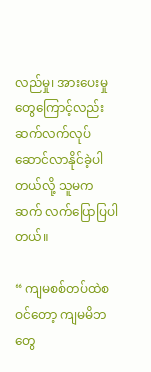လည်မှု၊ အားပေးမှုတွေကြောင့်လည်း ဆက်လက်လုပ်ဆောင်လာနိုင်ခဲ့ပါတယ်လို့ သူမက ဆက် လက်ပြောပြပါတယ်။

“ ကျမစစ်တပ်ထဲစဝင်တော့ ကျမမိဘတွေ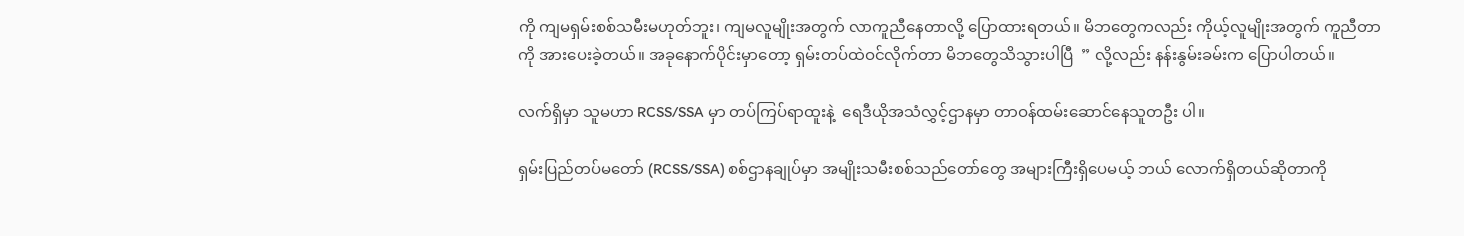ကို ကျမရှမ်းစစ်သမီးမဟုတ်ဘူး၊ ကျမလူမျိုးအတွက် လာကူညီနေတာလို့ ပြောထားရတယ်။ မိဘတွေကလည်း ကိုယ့်လူမျိုးအတွက် ကူညီတာကို အားပေးခဲ့တယ်။ အခုနောက်ပိုင်းမှာတော့ ရှမ်းတပ်ထဲဝင်လိုက်တာ မိဘတွေသိသွားပါပြီ  ” လို့လည်း နန်းနွမ်းခမ်းက ပြောပါတယ်။

လက်ရှိမှာ သူမဟာ RCSS/SSA မှာ တပ်ကြပ်ရာထူးနဲ့  ရေဒီယိုအသံလွှင့်ဌာနမှာ တာဝန်ထမ်းဆောင်နေသူတဦး ပါ။

ရှမ်းပြည်တပ်မတော် (RCSS/SSA) စစ်ဌာနချုပ်မှာ အမျိုးသမီးစစ်သည်တော်တွေ အများကြီးရှိပေမယ့် ဘယ် လောက်ရှိတယ်ဆိုတာကို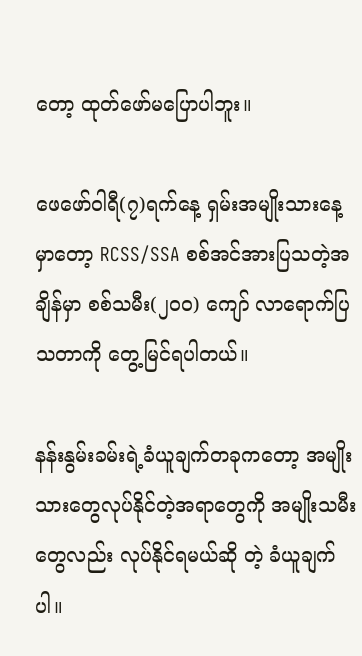တော့ ထုတ်ဖော်မပြောပါဘူး။

ဖေဖော်ဝါရီ(၇)ရက်နေ့ ရှမ်းအမျိုးသားနေ့မှာတော့ RCSS/SSA စစ်အင်အားပြသတဲ့အချိန်မှာ စစ်သမီး(၂၀၀) ကျော် လာရောက်ပြသတာကို တွေ့မြင်ရပါတယ်။

နန်းနွမ်းခမ်းရဲ့ခံယူချက်တခုကတော့ အမျိုးသားတွေလုပ်နိုင်တဲ့အရာတွေကို အမျိုးသမီးတွေလည်း လုပ်နိုင်ရမယ်ဆို တဲ့ ခံယူချက်ပါ။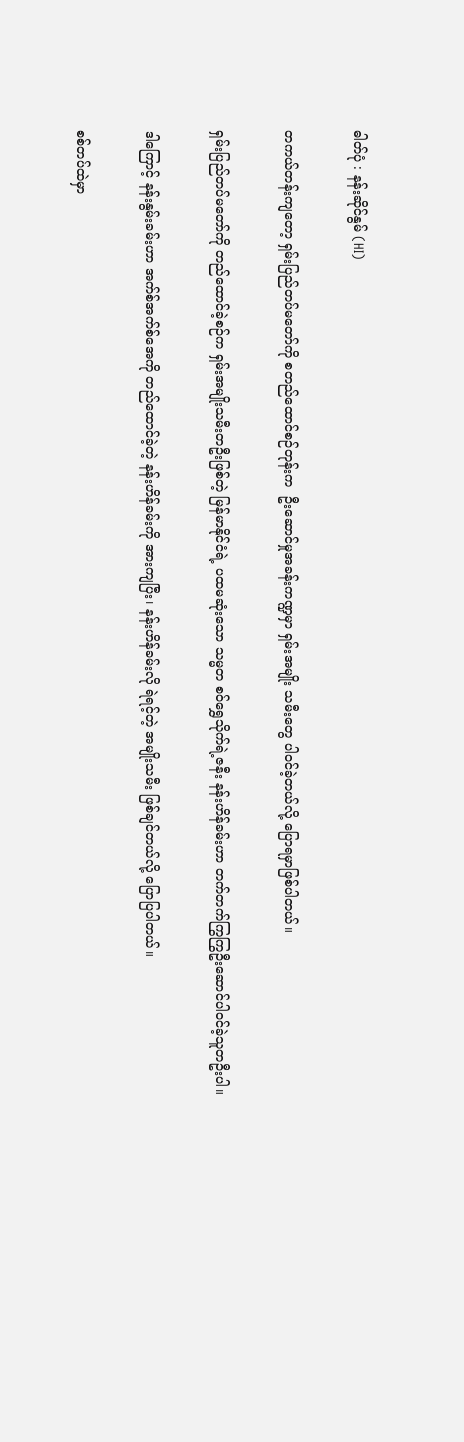ဓါတ်ပုံ : နန်းဆိုင်နွမ် (HI)

တကယ်တန်းကျတော့ ရှမ်းပြည်တပ်မတော်ကို စတည်ထောင်စဉ်တုန်းက  ဦးဆောင်မှုအခန်းကဏ္ဍမှာ ရှမ်းအမျိုး သမီးတွေ ပါဝင်ခဲ့တယ်လို့ ပြောရမှာဖြစ်ပါတယ်။

ရှမ်းပြည်တပ်မတော်ကို တည်ထောင်ခဲ့စဉ်က ရှမ်းအမျိုးသမီးတဦးဖြစ်တဲ့ မြန်မာနိုင်ငံရဲ့ ပထမဆုံးသော သမ္မတ စဝ်ရွှေသိုက်ရဲ့ဇနီး နန်းဟိန်ခမ်းဟာ တက်တက်ကြွကြွဦးဆောင်ပါဝင်ခဲ့သူတဦးပါ။

ဒါကြောင့် နန်းနွမ်းခမ်းဟာ အက်စ်အက်စ်အေကို တည်ထောင်ခဲ့တဲ့ နန်းဟိန်ခမ်းကို အားကျပြီး၊ နန်းဟိန်ခမ်းလို ရဲရင့်တဲ့ အမျိုးသမီး ဖြစ်ချင်တယ်လို့ ပြောပြပါတယ်။

စစ်တပ်ထဲမှာ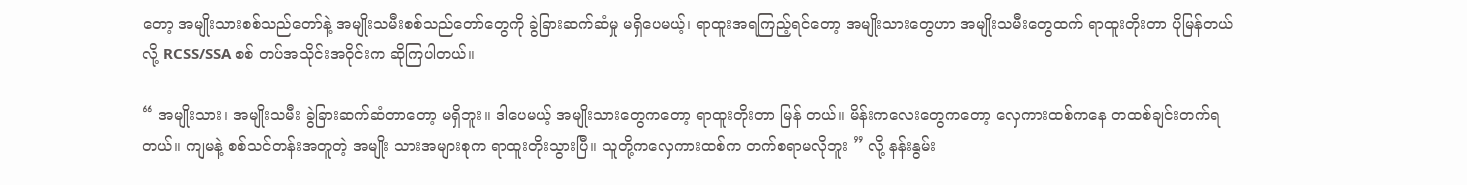တော့ အမျိုးသားစစ်သည်တော်နဲ့ အမျိုးသမီးစစ်သည်တော်တွေကို ခွဲခြားဆက်ဆံမှု မရှိပေမယ့်၊ ရာထူးအရကြည့်ရင်တော့ အမျိုးသားတွေဟာ အမျိုးသမီးတွေထက် ရာထူးတိုးတာ ပိုမြန်တယ်လို့ RCSS/SSA စစ် တပ်အသိုင်းအဝိုင်းက ဆိုကြပါတယ်။

“ အမျိုးသား၊ အမျိုးသမီး ခွဲခြားဆက်ဆံတာတော့ မရှိဘူး။ ဒါပေမယ့် အမျိုးသားတွေကတော့ ရာထူးတိုးတာ မြန် တယ်။ မိန်းကလေးတွေကတော့ လှေကားထစ်ကနေ တထစ်ချင်းတက်ရတယ်။ ကျမနဲ့ စစ်သင်တန်းအတူတဲ့ အမျိုး သားအများစုက ရာထူးတိုးသွားပြီ။ သူတို့ကလှေကားထစ်က တက်စရာမလိုဘူး ” လို့ နန်းနွမ်း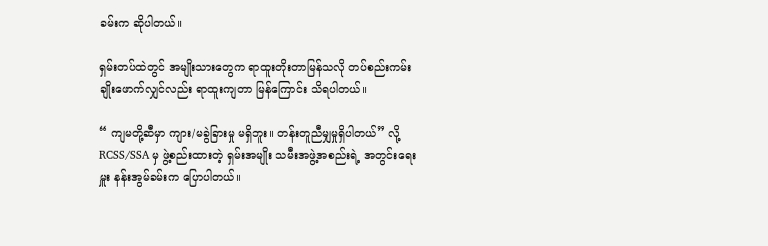ခမ်းက ဆိုပါတယ်။

ရှမ်းတပ်ထဲတွင် အမျိုးသားတွေက ရာထူးတိုးတာမြန်သလို တပ်စည်းကမ်းချိုးဖောက်လျှင်လည်း ရာထူးကျတာ မြန်ကြောင်း သိရပါတယ်။

“ ကျမတို့ဆီမှာ ကျား/မခွဲခြားမှု မရှိဘူး။ တန်းတူညီမျှမှုရှိပါတယ်” လို့ RCSS/SSA မှ ဖွဲ့စည်းထားတဲ့ ရှမ်းအမျိုး သမီးအဖွဲ့အစည်းရဲ့ အတွင်းရေးမှူး နန်းအွမ်ခမ်းက ပြောပါတယ်။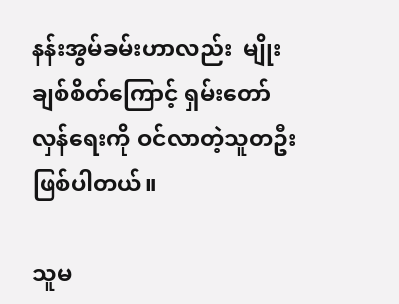နန်းအွမ်ခမ်းဟာလည်း  မျိုးချစ်စိတ်ကြောင့် ရှမ်းတော်လှန်ရေးကို ဝင်လာတဲ့သူတဦးဖြစ်ပါတယ်။

သူမ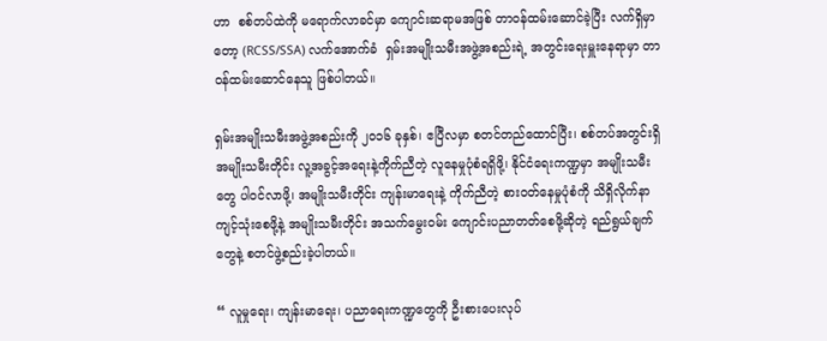ဟာ  စစ်တပ်ထဲကို မရောက်လာခင်မှာ ကျောင်းဆရာမအဖြစ် တာဝန်ထမ်းဆောင်ခဲ့ပြီး လက်ရှိမှာတော့ (RCSS/SSA) လက်အောက်ခံ  ရှမ်းအမျိုးသမီးအဖွဲ့အစည်းရဲ့ အတွင်းရေးမှူးနေရာမှာ တာဝန်ထမ်းဆောင်နေသူ ဖြစ်ပါတယ်။

ရှမ်းအမျိုးသမီးအဖွဲ့အစည်းကို ၂၀၁၆ ခုနှစ်၊ ဧပြီလမှာ စတင်တည်ထောင်ပြီး၊ စစ်တပ်အတွင်းရှိ အမျိုးသမီးတိုင်း လူ့အခွင့်အရေးနဲ့ကိုက်ညီတဲ့ လူနေမှုပုံစံရရှိဖို့၊ နိုင်ငံရေးကဏ္ဍမှာ အမျိုးသမီးတွေ ပါဝင်လာဖို့၊ အမျိုးသမီးတိုင်း ကျန်းမာရေးနဲ့ ကိုက်ညီတဲ့ စားဝတ်နေမှုပုံစံကို သိရှိလိုက်နာကျင့်သုံးစေဖို့နဲ့ အမျိုးသမီးတိုင်း အသက်မွေးဝမ်း ကျောင်းပညာတတ်စေဖို့ဆိုတဲ့ ရည်ရွယ်ချက်တွေနဲ့ စတင်ဖွဲ့စည်းခဲ့ပါတယ်။

“ လူမှုရေး၊ ကျန်းမာရေး၊ ပညာရေးကဏ္ဍတွေကို ဦးစားပေးလုပ်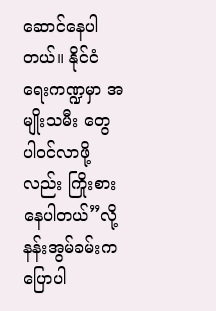ဆောင်နေပါတယ်။ နိုင်ငံရေးကဏ္ဍမှာ အမျိုးသမီး တွေ ပါဝင်လာဖို့လည်း ကြိုးစားနေပါတယ်”လို့  နန်းအွမ်ခမ်းက ပြောပါ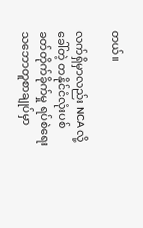တယ်။

လက်ရှိမှာလည်း NCA လို့ခေါ်တဲ့ တနိုင်ငံလုံးပစ်ခတ်တိုက်ခိုက်မှု ရပ်စဲရေးသဘောတူစာချုပ်မှာ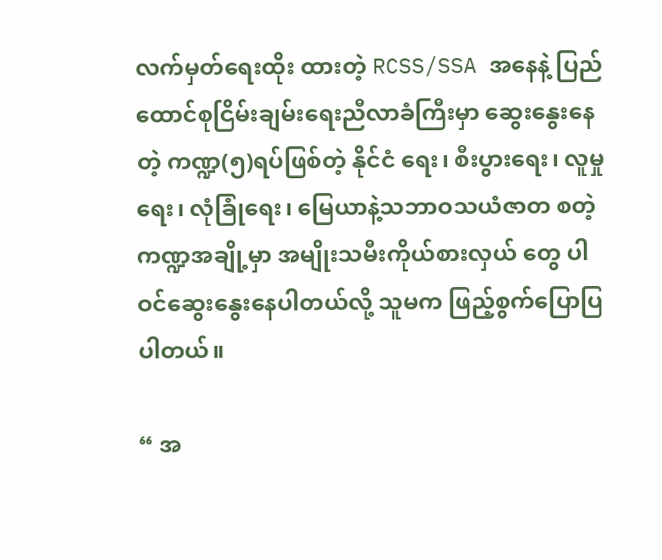လက်မှတ်ရေးထိုး ထားတဲ့ RCSS/SSA အနေနဲ့ ပြည်ထောင်စုငြိမ်းချမ်းရေးညီလာခံကြီးမှာ ဆွေးနွေးနေတဲ့ ကဏ္ဍ(၅)ရပ်ဖြစ်တဲ့ နိုင်ငံ ရေး၊ စီးပွားရေး၊ လူမှုရေး၊ လုံခြုံရေး၊ မြေယာနဲ့သဘာဝသယံဇာတ စတဲ့ကဏ္ဍအချို့မှာ အမျိုးသမီးကိုယ်စားလှယ် တွေ ပါဝင်ဆွေးနွေးနေပါတယ်လို့ သူမက ဖြည့်စွက်ပြောပြပါတယ်။

“ အ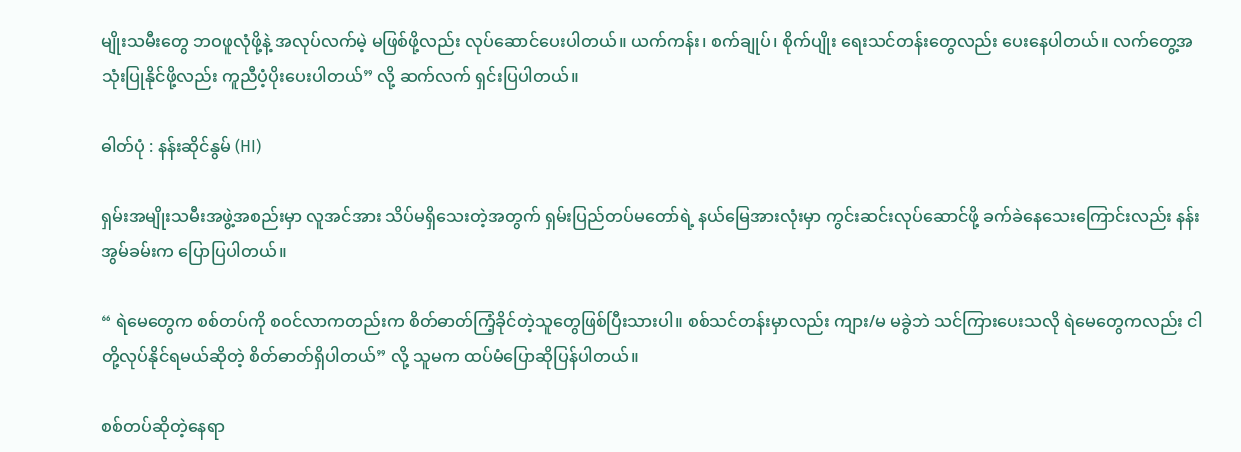မျိုးသမီးတွေ ဘဝဖူလုံဖို့နဲ့ အလုပ်လက်မဲ့ မဖြစ်ဖို့လည်း လုပ်ဆောင်ပေးပါတယ်။ ယက်ကန်း၊ စက်ချုပ်၊ စိုက်ပျိုး ရေးသင်တန်းတွေလည်း ပေးနေပါတယ်။ လက်တွေ့အသုံးပြုနိုင်ဖို့လည်း ကူညီပံ့ပိုးပေးပါတယ်” လို့ ဆက်လက် ရှင်းပြပါတယ်။

ဓါတ်ပုံ : နန်းဆိုင်နွမ် (HI)

ရှမ်းအမျိုးသမီးအဖွဲ့အစည်းမှာ လူအင်အား သိပ်မရှိသေးတဲ့အတွက် ရှမ်းပြည်တပ်မတော်ရဲ့ နယ်မြေအားလုံးမှာ ကွင်းဆင်းလုပ်ဆောင်ဖို့ ခက်ခဲနေသေးကြောင်းလည်း နန်းအွမ်ခမ်းက ပြောပြပါတယ်။

“ ရဲမေတွေက စစ်တပ်ကို စဝင်လာကတည်းက စိတ်ဓာတ်ကြံ့ခိုင်တဲ့သူတွေဖြစ်ပြီးသားပါ။ စစ်သင်တန်းမှာလည်း ကျား/မ မခွဲဘဲ သင်ကြားပေးသလို ရဲမေတွေကလည်း ငါတို့လုပ်နိုင်ရမယ်ဆိုတဲ့ စိတ်ဓာတ်ရှိပါတယ်” လို့ သူမက ထပ်မံပြောဆိုပြန်ပါတယ်။

စစ်တပ်ဆိုတဲ့နေရာ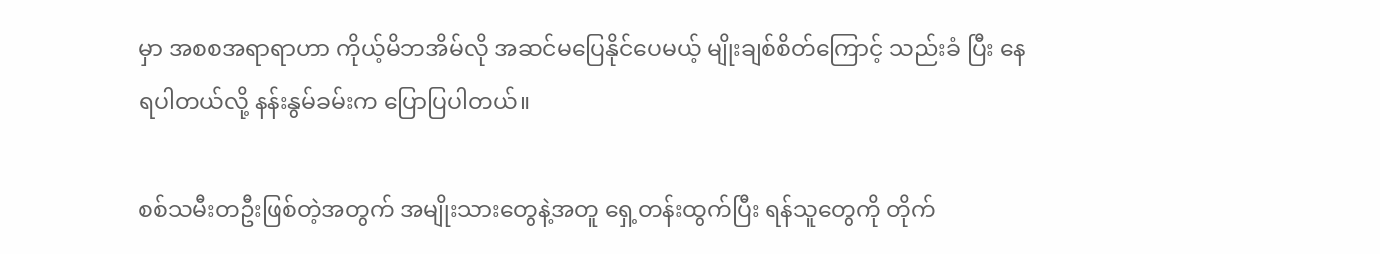မှာ အစစအရာရာဟာ ကိုယ့်မိဘအိမ်လို အဆင်မပြေနိုင်ပေမယ့် မျိုးချစ်စိတ်ကြောင့် သည်းခံ ပြီး နေရပါတယ်လို့ နန်းနွမ်ခမ်းက ပြောပြပါတယ်။

စစ်သမီးတဦးဖြစ်တဲ့အတွက် အမျိုးသားတွေနဲ့အတူ ရှေ့တန်းထွက်ပြီး ရန်သူတွေကို တိုက်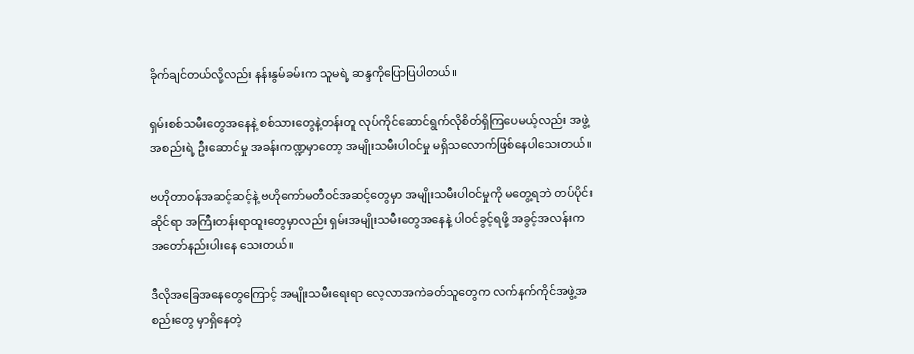ခိုက်ချင်တယ်လို့လည်း နန်းနွမ်ခမ်းက သူမရဲ့ ဆန္ဒကိုပြောပြပါတယ်။

ရှမ်းစစ်သမီးတွေအနေနဲ့ စစ်သားတွေနဲ့တန်းတူ လုပ်ကိုင်ဆောင်ရွက်လိုစိတ်ရှိကြပေမယ့်လည်း အဖွဲ့အစည်းရဲ့ ဦးဆောင်မှု အခန်းကဏ္ဍမှာတော့ အမျိုးသမီးပါဝင်မှု မရှိသလောက်ဖြစ်နေပါသေးတယ်။

ဗဟိုတာဝန်အဆင့်ဆင့်နဲ့ ဗဟိုကော်မတီဝင်အဆင့်တွေမှာ အမျိုးသမီးပါဝင်မှုကို မတွေ့ရဘဲ တပ်ပိုင်းဆိုင်ရာ အကြီးတန်းရာထူးတွေမှာလည်း ရှမ်းအမျိုးသမီးတွေအနေနဲ့ ပါဝင်ခွင့်ရဖို့ အခွင့်အလန်းက အတော်နည်းပါးနေ သေးတယ်။

ဒီလိုအခြေအနေတွေကြောင့် အမျိုးသမီးရေးရာ လေ့လာအကဲခတ်သူတွေက လက်နက်ကိုင်အဖွဲ့အစည်းတွေ မှာရှိနေတဲ့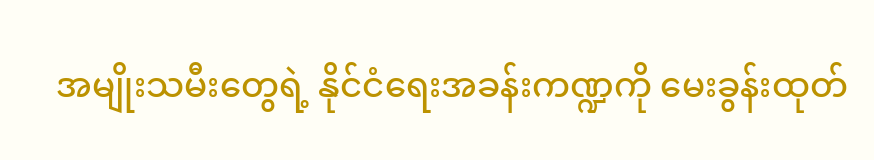အမျိုးသမီးတွေရဲ့ နိုင်ငံရေးအခန်းကဏ္ဍကို မေးခွန်းထုတ်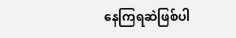နေကြရဆဲဖြစ်ပါ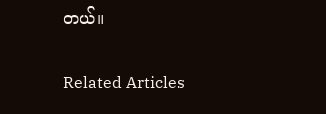တယ်။

Related Articles